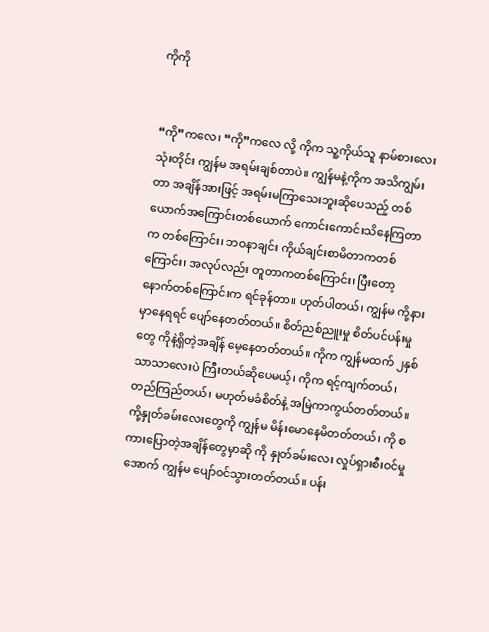ကိုကို


“ကို”ကလေ၊ “ကို”ကလေ လို့ ကိုက သူ့ကိုယ်သူ နာမ်စားလေးသုံးတိုင်း ကျွန်မ အရမ်းချစ်တာပဲ။ ကျွန်မနဲ့ကိုက အသိကျွမ်းတာ အချိန်အားဖြင့် အရမ်းမကြာသေးဘူးဆိုပေသည့် တစ်ယောက်အကြောင်းတစ်ယောက် ကောင်းကောင်းသိနေကြတာက တစ်ကြောင်း၊ ဘဝနာချင်း ကိုယ်ချင်းစာမိတာကတစ်ကြောင်း၊ အလုပ်လည်း တူတာကတစ်ကြောင်း၊ ပြီးတော့ နောက်တစ်ကြောင်းက ရင်ခုန်တာ။ ဟုတ်ပါတယ်၊ ကျွန်မ ကို့နားမှာနေရရင် ပျော်နေတတ်တယ်။ စိတ်ညစ်ညူးမှု စိတ်ပင်ပန်းမှုတွေ ကိုနဲ့ရှိတဲ့အချိန် မေ့နေတတ်တယ်။ ကိုက ကျွန်မထက် ၂နှစ်သာသာလေးပဲ ကြီးတယ်ဆိုပေမယ့်၊ ကိုက ရင့်ကျက်တယ်၊ တည်ကြည်တယ်၊ မဟုတ်မခံစိတ်နဲ့ အမြဲကာကွယ်တတ်တယ်။ ကို့နှုတ်ခမ်းလေးတွေကို ကျွန်မ မိန်းမောနေမိတတ်တယ်၊ ကို စကားပြောတဲ့အချိန်တွေမှာဆို ကို နှုတ်ခမ်းလေး လှုပ်ရှားစီးဝင်မှုအောက် ကျွန်မ ပျော်ဝင်သွားတတ်တယ်။ ပန်း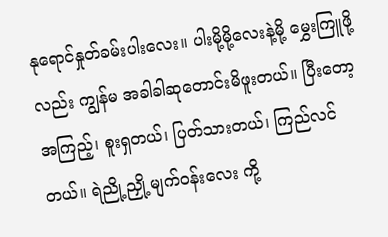နုရောင်နှုတ်ခမ်းပါးလေး။ ပါးမို့မို့လေးနဲ့မို့ မွှေးကြူဖို့လည်း ကျွန်မ အခါခါဆုတောင်းမိဖူးတယ်။ ပြီးတော့ အကြည့်၊ စူးရှတယ်၊ ပြတ်သားတယ်၊ ကြည်လင်တယ်။ ရဲညို့ညှို့ မျက်ဝန်းလေး ကို့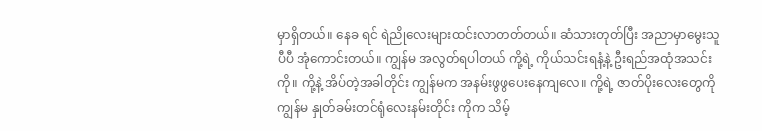မှာရှိတယ်။ နေခ ရင် ရဲညိုလေးများထင်းလာတတ်တယ်။ ဆံသားတုတ်ပြီး အညာမှာမွေးသူ ပီပီ အုံကောင်းတယ်။ ကျွန်မ အလွတ်ရပါတယ် ကို့ရဲ့ ကိုယ်သင်းရနံ့နဲ့ ဦးရည်အထုံအသင်းကို။ ကို့နဲ့ အိပ်တဲ့အခါတိုင်း ကျွန်မက အနမ်းဖွဖွပေးနေကျလေ။ ကို့ရဲ့ ဇာတ်ပိုးလေးတွေကို ကျွန်မ နှုတ်ခမ်းတင်ရုံလေးနမ်းတိုင်း ကိုက သိမ့်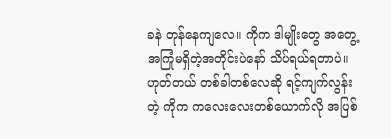ခနဲ တုန်နေကျလေ။ ကိုက ဒါမျိုးတွေ အတွေ့အကြုံမရှိတဲ့အတိုင်းပဲနော် သိပ်ရယ်ရတာပဲ။ ဟုတ်တယ် တစ်ခါတစ်လေဆို ရင့်ကျက်လွန်းတဲ့ ကိုက ကလေးလေးတစ်ယောက်လို အပြစ်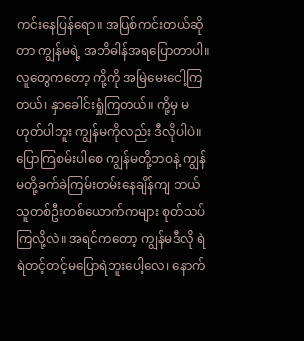ကင်းနေပြန်ရော။ အပြစ်ကင်းတယ်ဆိုတာ ကျွန်မရဲ့ အဘိဓါန်အရပြောတာပါ။ လူတွေကတော့ ကို့ကို အမြဲမေးငေါ့ကြတယ်၊ နှာခေါင်းရှုံကြတယ်။ ကို့မှ မဟုတ်ပါဘူး ကျွန်မကိုလည်း ဒီလိုပါပဲ။ ပြောကြစမ်းပါစေ ကျွန်မတို့ဘဝနဲ့ ကျွန်မတို့ခက်ခဲကြမ်းတမ်းနေချိန်ကျ ဘယ်သူတစ်ဦးတစ်ယောက်ကများ စုတ်သပ်ကြလို့လဲ။ အရင်ကတော့ ကျွန်မဒီလို ရဲရဲတင့်တင့်မပြောရဲဘူးပေါ့လေ၊ နောက်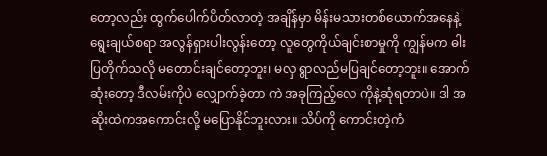တော့လည်း ထွက်ပေါက်ပိတ်လာတဲ့ အချိန်မှာ မိန်းမသားတစ်ယောက်အနေနဲ့ ရွေးချယ်စရာ အလွန်ရှားပါးလွန်းတော့ လူတွေကိုယ်ချင်းစာမှုကို ကျွန်မက ဓါးပြတိုက်သလို မတောင်းချင်တော့ဘူး၊ မလှ ရွာလည်မပြချင်တော့ဘူး။ အောက်ဆုံးတော့ ဒီလမ်းကိုပဲ လျှောက်ခဲ့တာ ကဲ အခုကြည့်လေ ကိုနဲ့ဆုံရတာပဲ။ ဒါ အဆိုးထဲကအကောင်းလို့ မပြောနိုင်ဘူးလား။ သိပ်ကို ကောင်းတဲ့ကံ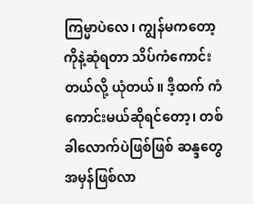ကြမ္မာပဲလေ၊ ကျွန်မကတော့ ကိုနဲ့ဆုံရတာ သိပ်ကံကောင်းတယ်လို့ ယုံတယ်။ ဒီ့ထက် ကံကောင်းမယ်ဆိုရင်တော့၊ တစ်ခါလောက်ပဲဖြစ်ဖြစ် ဆန္ဒတွေအမှန်ဖြစ်လာ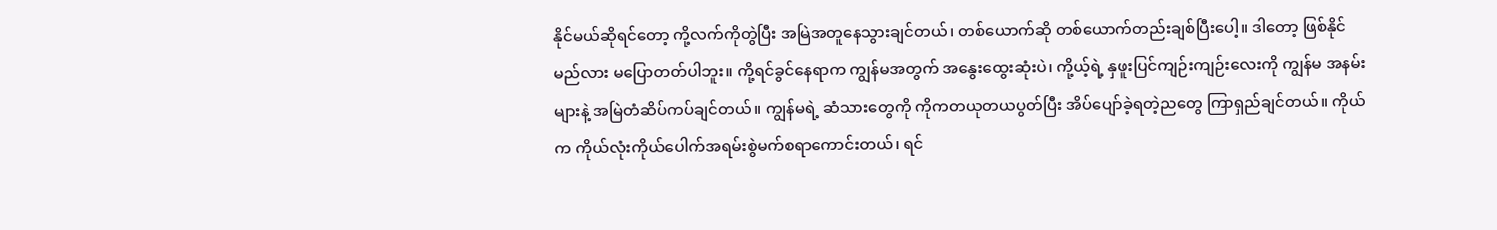နိုင်မယ်ဆိုရင်တော့ ကို့လက်ကိုတွဲပြီး အမြဲအတူနေသွားချင်တယ်၊ တစ်ယောက်ဆို တစ်ယောက်တည်းချစ်ပြီးပေါ့။ ဒါတော့ ဖြစ်နိုင်မည်လား မပြောတတ်ပါဘူး။ ကို့ရင်ခွင်နေရာက ကျွန်မအတွက် အနွေးထွေးဆုံးပဲ၊ ကို့ယ့်ရဲ့ နှဖူးပြင်ကျဉ်းကျဉ်းလေးကို ကျွန်မ အနမ်းများနဲ့ အမြဲတံဆိပ်ကပ်ချင်တယ်။ ကျွန်မရဲ့ ဆံသားတွေကို ကိုကတယုတယပွတ်ပြီး အိပ်ပျော်ခဲ့ရတဲ့ညတွေ ကြာရှည်ချင်တယ်။ ကိုယ်က ကိုယ်လုံးကိုယ်ပေါက်အရမ်းစွဲမက်စရာကောင်းတယ်၊ ရင်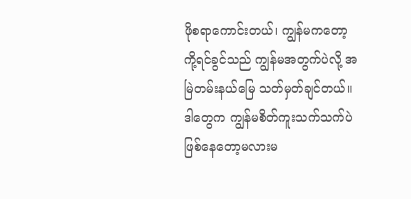ဖိုစရာကောင်းတယ်၊ ကျွန်မကတော့ ကို့ရင်ခွင်သည် ကျွန်မအတွက်ပဲလို့ အမြဲတမ်းနယ်မြေ သတ်မှတ်ချင်တယ်။ ဒါတွေက ကျွန်မစိတ်ကူးသက်သက်ပဲ ဖြစ်နေတော့မလားမ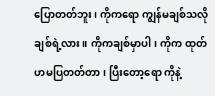ပြောတတ်ဘူး၊ ကိုက‌ရော ကျွန်မချစ်သလို ချစ်ရဲ့လား။ ကိုကချစ်မှာပါ၊ ကိုက ထုတ်ဟမပြတတ်တာ၊ ပြီးတော့ရော ကိုနဲ့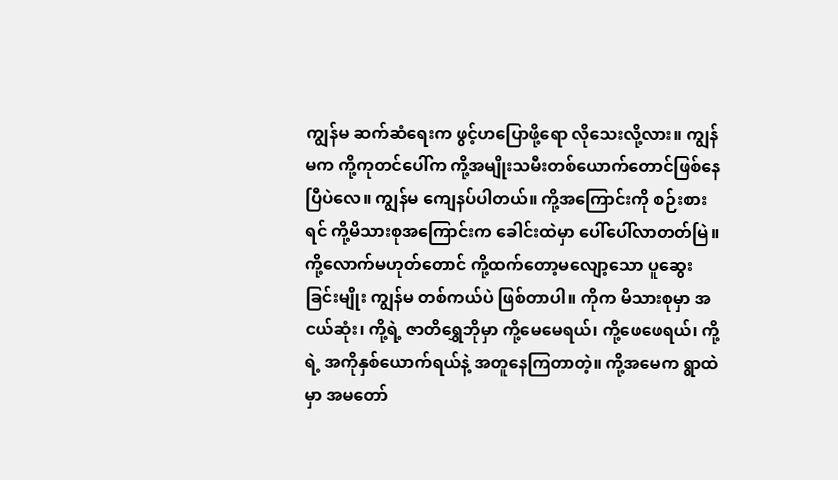ကျွန်မ ဆက်ဆံရေးက ဖွင့်ဟပြောဖို့ရော လိုသေးလို့လား။ ကျွန်မက ကို့ကုတင်ပေါ်က ကို့အမျိုးသမီးတစ်ယောက်တောင်ဖြစ်နေပြီပဲလေ။ ကျွန်မ ကျေနပ်ပါတယ်။ ကို့အကြောင်းကို စဉ်းစားရင် ကို့မိသားစုအကြောင်းက ခေါင်းထဲမှာ ပေါ်ပေါ်လာတတ်မြဲ။ ကို့လောက်မဟုတ်တောင် ကို့ထက်တော့မလျော့သော ပူဆွေးခြင်းမျိုး ကျွန်မ တစ်ကယ်ပဲ ဖြစ်တာပါ။ ကိုက မိသားစုမှာ အငယ်ဆုံး၊ ကို့ရဲ့ ဇာတိရွှေဘိုမှာ ကို့မေမေရယ်၊ ကို့ဖေဖေရယ်၊ ကို့ရဲ့ အကိုနှစ်ယောက်ရယ်နဲ့ အတူနေကြတာတဲ့။ ကို့အမေက ရွာထဲမှာ အမတော်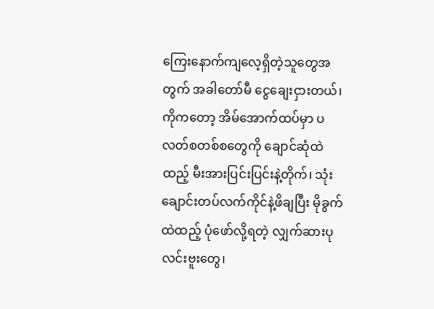ကြေးနောက်ကျလေ့ရှိတဲ့သူတွေအတွက် အခါတော်မီ ငွေချေးငှားတယ်၊ ကိုကတော့ အိမ်အောက်ထပ်မှာ ပလတ်စတစ်စတွေကို ချောင်ဆုံထဲထည့် မီးအားပြင်းပြင်းနဲ့တိုက်၊ သုံးချောင်းတပ်လက်ကိုင်နဲ့ဖိချပြီး မိုခွက်ထဲထည့် ပုံဖော်လို့ရတဲ့ လျှက်ဆားပုလင်းဗူးတွေ၊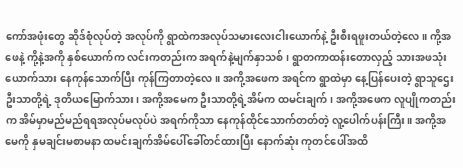ကော်အဖုံးတွေ ဆိုဒ်စုံလုပ်တဲ့ အလုပ်ကို ရွာထဲကအလုပ်သမားလေးငါးယောက်နဲ့ ဦးစီးရဖူးတယ်တဲ့လေ။ ကို့အဖေနဲ့ ကို့နဲ့အကို နှစ်ယောက်က လင်းကတည်းက အရက်နဲ့မျက်နှာသစ်၊ ရွာတကာထန်းတောလှည့် သားအဖသုံးယောက်သား နေကုန်သောက်ပြီး ကုန်ကြတာတဲ့လေ။ အကို့အဖေက အရင်က ရွာထဲမှာ နေ့ပြန်ပေးတဲ့ ရွာသူ‌ဌေးဦးသာတို့ရဲ့ ဒုတိယမြောက်သား၊ အကို့အမေက ဦးသာတို့ရဲ့အိမ်က ထမင်းချက်၊ အကို့အဖေက လူပျိုကတည်းက အိမ်မှာမည်မည်ရရအလုပ်မလုပ်ပဲ အရက်ကိုသာ နေကုန်ထိုင်သောက်တတ်တဲ့ လူ့ပေါက်ပန်းကြီး။ အကို့အမေကို နှမချင်းမစာမနာ ထမင်းချက်အိမ်ပေါ်ခေါ်တင်ထားပြီး နောက်ဆုံး ကုတင်ပေါ်အထိ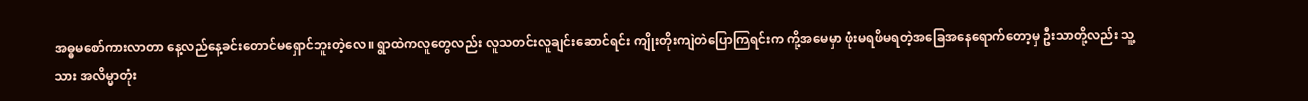အဓ္ဓမစော်ကားလာတာ နေ့လည်နေ့ခင်းတောင်မရှောင်ဘူးတဲ့လေ။ ရွာထဲကလူတွေလည်း လူသတင်းလူချင်းဆောင်ရင်း ကျိုးတိုးကျဲတဲပြောကြရင်းက ကို့အမေမှာ ဖုံးမရဖိမရတဲ့အခြေအနေရောက်တော့မှ ဦးသာတို့လည်း သူ့သား အလိမ္မာတုံး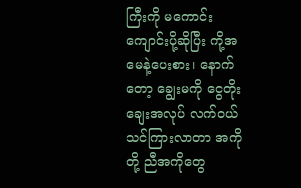ကြီးကို မကောင်းကျောင်းပို့ဆိုပြီး ကို့အမေနဲ့ပေးစား၊ နောက်တော့ ချွေးမကို ငွေတိုးချေးအလုပ် လက်ဝယ်သင်ကြားလာတာ အကိုတို့ ညီအကိုတွေ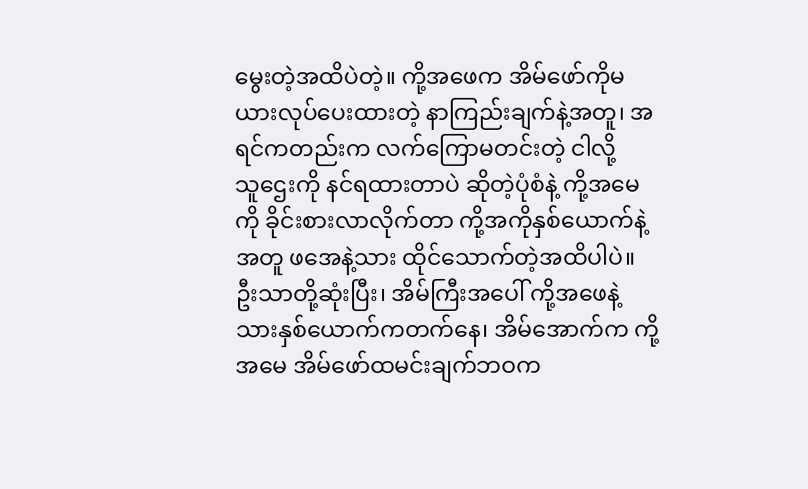မွေးတဲ့အထိပဲတဲ့။ ကို့အဖေက အိမ်ဖော်ကိုမယားလုပ်ပေးထားတဲ့ နာကြည်းချက်နဲ့အတူ၊ အရင်ကတည်းက လက်ကြောမတင်းတဲ့ ငါလို့သူ‌ဌေးကို နင်ရထားတာပဲ ဆိုတဲ့ပုံစံနဲ့ ကို့အမေကို ခိုင်းစားလာလိုက်တာ ကို့အကိုနှစ်ယောက်နဲ့အတူ ဖအေနဲ့သား ထိုင်သောက်တဲ့အထိပါပဲ။ ဦးသာတို့ဆုံးပြီး၊ အိမ်ကြီးအပေါ် ကို့အဖေနဲ့သားနှစ်ယောက်ကတက်နေ၊ အိမ်အောက်က ကို့အမေ အိမ်ဖော်ထမင်းချက်ဘဝက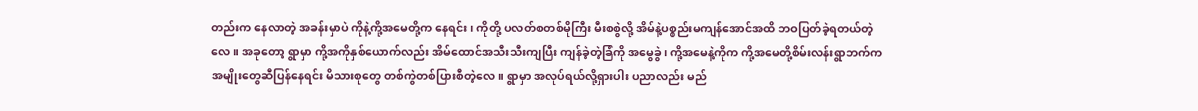တည်းက နေလာတဲ့ အခန်းမှာပဲ ကိုနဲ့ကို့အမေတို့က နေရင်း၊ ကိုတို့ ပလတ်စတစ်မိုကြီး မီးစစွဲလို့ အိမ်နဲ့ပစ္စည်းမကျန်အောင်အထိ ဘဝပြတ်ခဲ့ရတယ်တဲ့လေ။ အခုတော့ ရွာမှာ ကို့အကိုနှစ်ယောက်လည်း အိမ်ထောင်အသီးသီးကျပြီး ကျန်ခဲ့တဲ့ခြံကို အမွေခွဲ၊ ကို့အမေနဲ့ကိုက ကို့အမေတို့စိမ်းလန်းရွာဘက်က အမျိုးတွေဆီပြန်နေရင်း မိသားစုတွေ တစ်ကွဲတစ်ပြားစီတဲ့လေ။ ရွာမှာ အလုပ်ရယ်လို့ရှားပါး ပညာလည်း မည်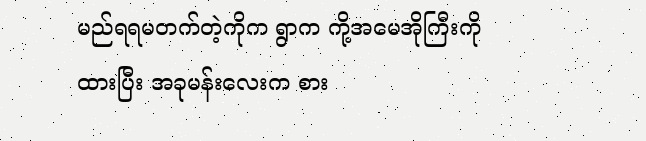မည်ရရမတက်တဲ့ကိုက ရွာက ကို့အမေအိုကြီးကို ထားပြီး အခုမန်းလေးက စား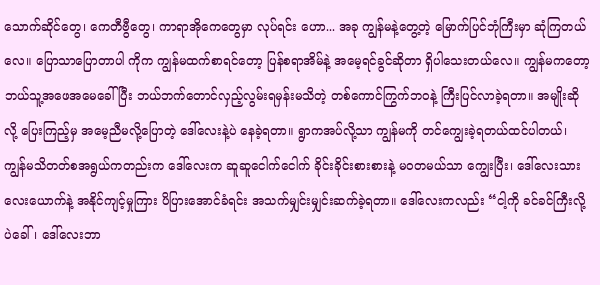သောက်ဆိုင်တွေ၊ ကေတီဗွီတွေ၊ ကာရာအိုကေတွေမှာ လုပ်ရင်း ဟော... အခု ကျွန်မနဲ့တွေ့တဲ့ မြောက်ပြင်ဘုံကြီးမှာ ဆုံကြတယ်လေ။ ပြောသာပြောတာပါ ကိုက ကျွန်မထက်စာရင်တော့ ပြန်စရာအိမ်နဲ့ အမေ့ရင်ခွင်ဆိုတာ ရှိပါသေးတယ်လေ။ ကျွန်မကတော့ ဘယ်သူ့အဖေအမေခေါ်ပြီး ဘယ်ဘက်တောင်လှည့်လွမ်းရမှန်းမသိတဲ့ တစ်ကောင်ကြွက်ဘဝနဲ့ ကြီးပြင်လာခဲ့ရတာ။ အမျိုးဆိုလို့ ပြေးကြည့်မှ အမေ့ညီမလို့ပြောတဲ့ ဒေါ်လေးနဲ့ပဲ နေခဲ့ရတာ။ ရွာကအပ်လို့သာ ကျွန်မကို တင်ကျွေးခဲ့ရတယ်ထင်ပါတယ်၊ ကျွန်မသိတတ်စအရွယ်ကတည်းက ဒေါ်လေးက ဆူဆူငေါက်ငေါက် ခိုင်းခိုင်းစားစားနဲ့ မဝတမယ်သာ ကျွေးပြီး၊ ဒေါ်လေးသား လေးယောက်နဲ့ အနိုင်ကျင့်မှုကြား ပိပြားအောင်ခံရင်း အသက်မျှင်းမျှင်းဆက်ခဲ့ရတာ။ ဒေါ်လေးကလည်း “ငါ့ကို ခင်ခင်ကြီးလို့ပဲခေါ်၊ ဒေါ်လေးဘာ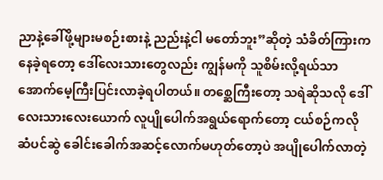ညာနဲ့ခေါ်ဖို့များမစဉ်းစားနဲ့ ညည်းနဲ့ငါ မတော်ဘူး”ဆိုတဲ့ သံခိတ်ကြားက နေခဲ့ရတော့ ဒေါ်လေးသားတွေလည်း ကျွန်မကို သူစိမ်းလို့ရယ်သာ အောက်မေ့ကြီးပြင်းလာခဲ့ရပါတယ်။ တစ္ဆေကြီးတော့ သရဲဆိုသလို ဒေါ်လေးသားလေးယောက် လူပျိုပေါက်အရွယ်ရောက်တော့ ငယ်စဉ်ကလို ဆံပင်ဆွဲ ခေါင်းခေါက်အဆင့်လောက်မဟုတ်တော့ပဲ အပျိုပေါက်လာတဲ့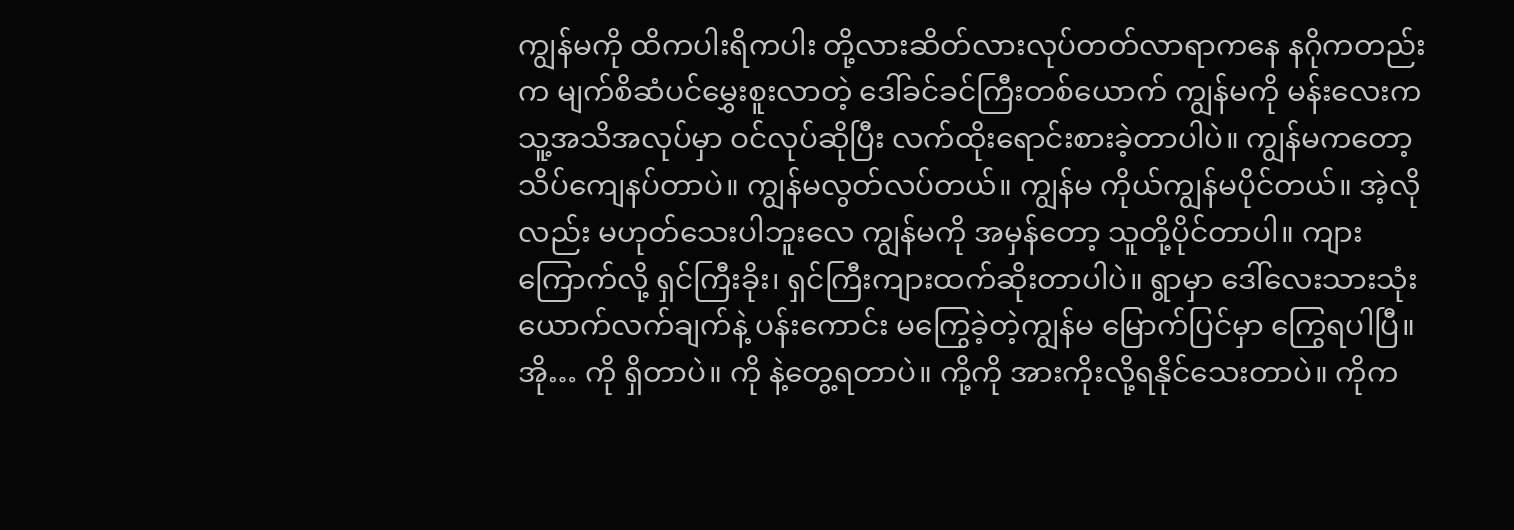ကျွန်မကို ထိကပါးရိကပါး တို့လားဆိတ်လားလုပ်တတ်လာရာကနေ နဂိုကတည်းက မျက်စိဆံပင်မွှေးစူးလာတဲ့ ဒေါ်ခင်ခင်ကြီးတစ်ယောက် ကျွန်မကို မန်းလေးက သူ့အသိအလုပ်မှာ ဝင်လုပ်ဆိုပြီး လက်ထိုးရောင်းစားခဲ့တာပါပဲ။ ကျွန်မကတော့ သိပ်ကျေနပ်တာပဲ။ ကျွန်မလွတ်လပ်တယ်။ ကျွန်မ ကိုယ်ကျွန်မပိုင်တယ်။ အဲ့လိုလည်း မဟုတ်သေးပါဘူးလေ ကျွန်မကို အမှန်တော့ သူတို့ပိုင်တာပါ။ ကျားကြောက်လို့ ရှင်ကြီးခိုး၊ ရှင်ကြီးကျားထက်ဆိုးတာပါပဲ။ ရွာမှာ ဒေါ်လေးသားသုံးယောက်လက်ချက်နဲ့ ပန်းကောင်း မကြွေခဲ့တဲ့ကျွန်မ မြောက်ပြင်မှာ ကြွေရပါပြီ။ အို… ကို ရှိတာပဲ။ ကို နဲ့တွေ့ရတာပဲ။ ကို့ကို အားကိုးလို့ရနိုင်သေးတာပဲ။ ကိုက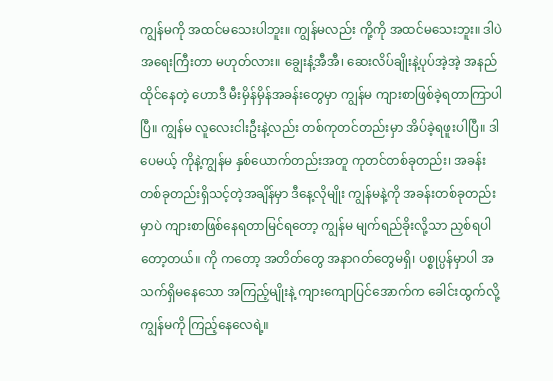ကျွန်မကို အထင်မသေးပါဘူး။ ကျွန်မလည်း ကို့ကို အထင်မသေးဘူး။ ဒါပဲအရေးကြီးတာ မဟုတ်လား။ ချွေးနံ့အီအီ၊ ဆေးလိပ်ချိုးနဲ့ပုပ်အဲ့အဲ့ အနည်ထိုင်နေတဲ့ ဟောဒီ မီးမှိန်မှိန်အခန်းတွေမှာ ကျွန်မ ကျားစာဖြစ်ခဲ့ရတာကြာပါပြီ။ ကျွန်မ လူလေးငါးဦးနဲ့လည်း တစ်ကုတင်တည်းမှာ အိပ်ခဲ့ရဖူးပါပြီ။ ဒါပေမယ့် ကိုနဲ့ကျွန်မ နှစ်ယောက်တည်းအတူ ကုတင်တစ်ခုတည်း၊ အခန်းတစ်ခုတည်းရှိသင့်တဲ့အချိန်မှာ ဒီနေ့လိုမျိုး ကျွန်မနဲ့ကို အခန်းတစ်ခုတည်းမှာပဲ ကျားစာဖြစ်နေရတာမြင်ရတော့ ကျွန်မ မျက်ရည်ခိုးလို့သာ ညှစ်ရပါတော့တယ်။ ကို ကတော့ အတိတ်တွေ အနာဂတ်တွေမရှိ၊ ပစ္စုပ္ပန်မှာပါ အသက်ရှိမနေသော အကြည့်မျိုးနဲ့ ကျားကျောပြင်အောက်က ခေါင်းထွက်လို့ ကျွန်မကို ကြည့်နေလေရဲ့။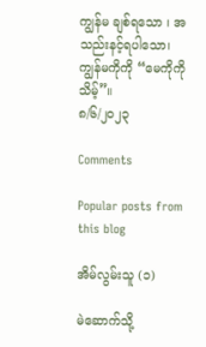ကျွန်မ ချစ်ရသော ၊ အသည်းနင့်ရပါသော၊ ကျွန်မကိုကို “မေကိုကိုသိမ့်”။
၈/၆/၂၀၂၃

Comments

Popular posts from this blog

အိမ်လွမ်းသူ (၁)

မဲဆောက်သို့